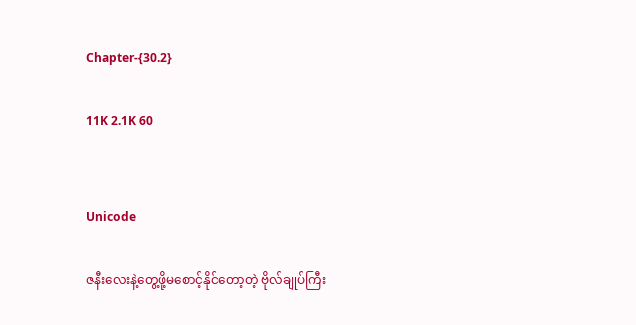Chapter-{30.2}

11K 2.1K 60


Unicode

ဇနီးလေးနဲ့တွေ့ဖို့မစောင့်နိုင်တော့တဲ့ ဗိုလ်ချုပ်ကြီး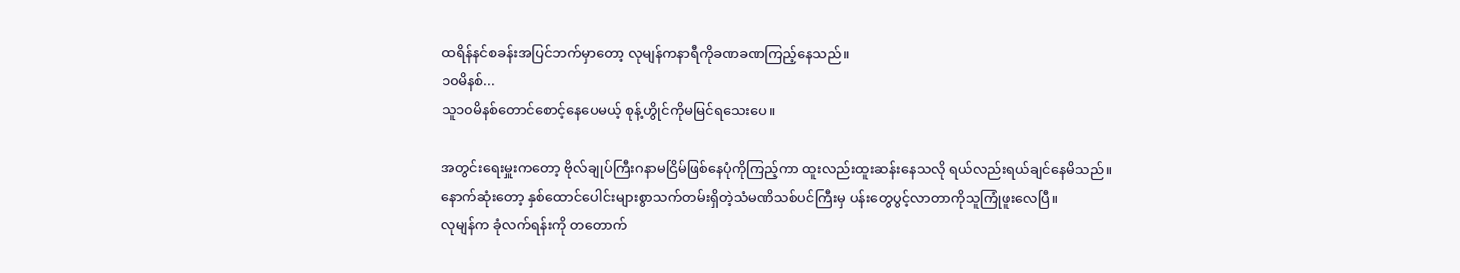ထရိန်နင်စခန်းအပြင်ဘက်မှာတော့ လုမျန်ကနာရီကိုခဏခဏကြည့်နေသည်။
၁၀မိနစ်...
သူ၁၀မိနစ်တောင်စောင့်နေပေမယ့် စုန့်ဟွိုင်ကိုမမြင်ရသေးပေ။

အတွင်းရေးမှူးကတော့ ဗိုလ်ချုပ်ကြီးဂနာမငြိမ်ဖြစ်နေပုံကိုကြည့်ကာ ထူးလည်းထူးဆန်းနေသလို ရယ်လည်းရယ်ချင်နေမိသည်။
နောက်ဆုံးတော့ နှစ်ထောင်ပေါင်းများစွာသက်တမ်းရှိတဲ့သံမဏိသစ်ပင်ကြီးမှ ပန်းတွေပွင့်လာတာကိုသူကြုံဖူးလေပြီ။
လုမျန်က ခုံလက်ရန်းကို တတောက်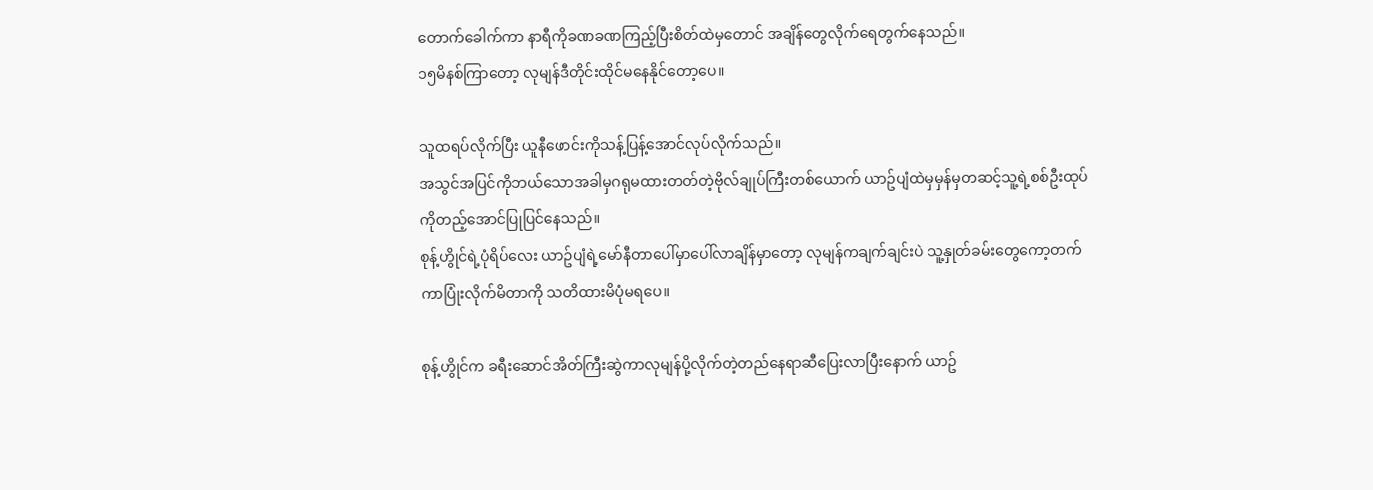တောက်ခေါက်ကာ နာရီကိုခဏခဏကြည့်ပြီးစိတ်ထဲမှတောင် အချိန်တွေလိုက်ရေတွက်နေသည်။
၁၅မိနစ်ကြာတော့ လုမျန်ဒီတိုင်းထိုင်မနေနိုင်တော့ပေ။

သူထရပ်လိုက်ပြီး ယူနီဖောင်းကိုသန့်ပြန့်အောင်လုပ်လိုက်သည်။
အသွင်အပြင်ကိုဘယ်သောအခါမှဂရုမထားတတ်တဲ့ဗိုလ်ချုပ်ကြီးတစ်ယောက် ယာဥ်ပျံထဲမှမှန်မှတဆင့်သူ့ရဲ့စစ်ဦးထုပ်ကိုတည့်အောင်ပြုပြင်နေသည်။
စုန့်ဟွိုင်ရဲ့ပုံရိပ်လေး ယာဥ်ပျံရဲ့မော်နီတာပေါ်မှာပေါ်လာချိန်မှာတော့ လုမျန်ကချက်ချင်းပဲ သူ့နှုတ်ခမ်းတွေကော့တက်ကာပြုံးလိုက်မိတာကို သတိထားမိပုံမရပေ။

စုန့်ဟွိုင်က ခရီးဆောင်အိတ်ကြီးဆွဲကာလုမျန်ပို့လိုက်တဲ့တည်နေရာဆီပြေးလာပြီးနောက် ယာဥ်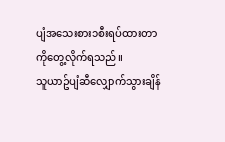ပျံအသေးစား၁စီးရပ်ထားတာကိုတွေ့လိုက်ရသည်။
သူယာဥ်ပျံဆီလျှောက်သွားချိန်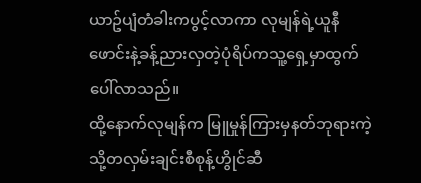ယာဥ်ပျံတံခါးကပွင့်လာကာ လုမျန်ရဲ့ယူနီဖောင်းနဲ့ခန့်ညားလှတဲ့ပုံရိပ်ကသူ့ရှေ့မှာထွက်ပေါ်လာသည်။
ထို့နောက်လုမျန်က မြူမှုန်ကြားမှနတ်ဘုရားကဲ့သို့တလှမ်းချင်းစီစုန့်ဟွိုင်ဆီ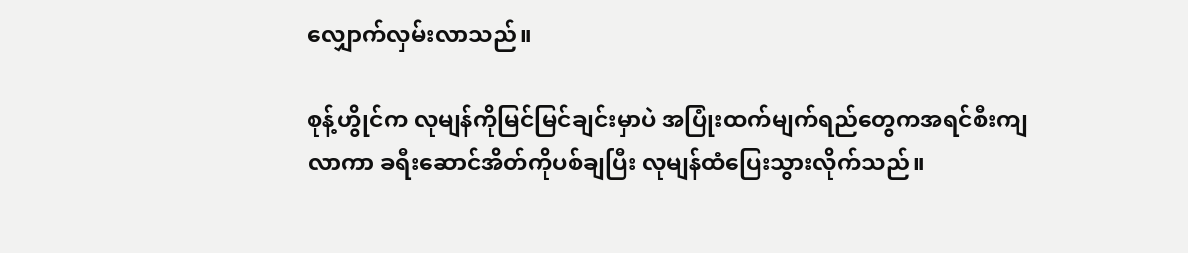လျှောက်လှမ်းလာသည်။

စုန့်ဟွိုင်က လုမျန်ကိုမြင်မြင်ချင်းမှာပဲ အပြုံးထက်မျက်ရည်တွေကအရင်စီးကျလာကာ ခရီးဆောင်အိတ်ကိုပစ်ချပြီး လုမျန်ထံပြေးသွားလိုက်သည်။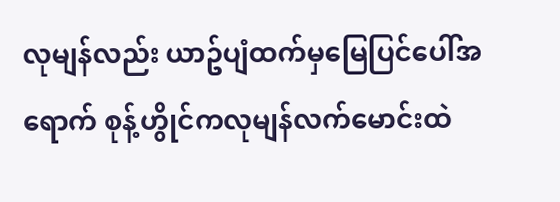လုမျန်လည်း ယာဥ်ပျံထက်မှမြေပြင်ပေါ်အရောက် စုန့်ဟွိုင်ကလုမျန်လက်မောင်းထဲ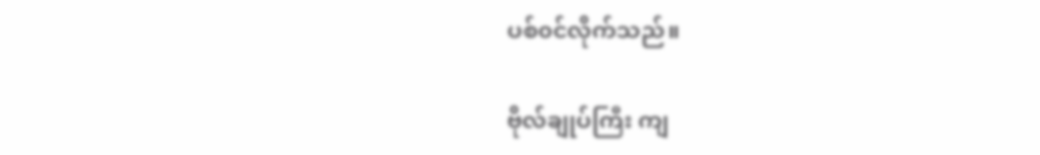ပစ်၀င်လိုက်သည်။

ဗိုလ်ချုပ်ကြီး ကျ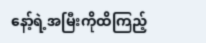နော့်ရဲ့အမြီးကိုထိကြည့်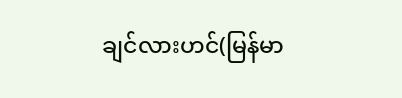ချင်လားဟင်(မြန်မာ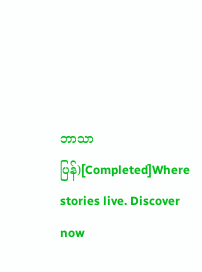ဘာသာပြန်)[Completed]Where stories live. Discover now